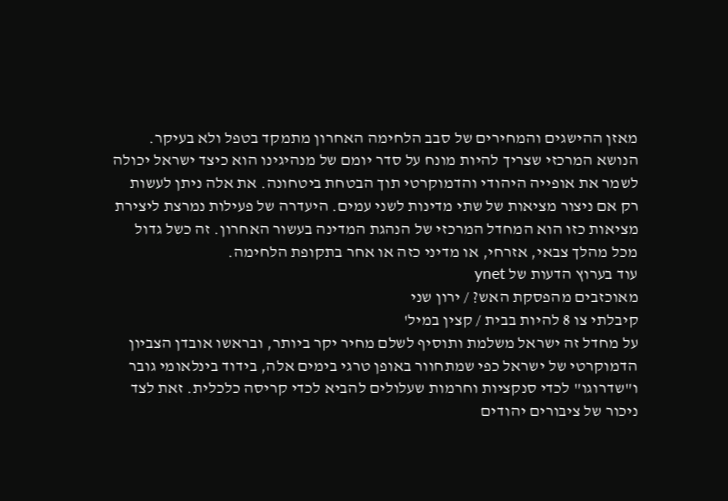מאזן ההישגים והמחירים של סבב הלחימה האחרון מתמקד בטפל ולא בעיקר. הנושא המרכזי שצריך להיות מונח על סדר יומם של מנהיגינו הוא כיצד ישראל יכולה לשמר את אופייה היהודי והדמוקרטי תוך הבטחת ביטחונה. את אלה ניתן לעשות רק אם ניצור מציאות של שתי מדינות לשני עמים. היעדרה של פעילות נמרצת ליצירת מציאות כזו הוא המחדל המרכזי של הנהגת המדינה בעשור האחרון. זה כשל גדול מכל מהלך צבאי, אזרחי, או מדיני כזה או אחר בתקופת הלחימה.
עוד בערוץ הדעות של ynet
מאוכזבים מהפסקת האש? / ירון שני
קיבלתי צו 8 להיות בבית / קצין במיל'
על מחדל זה ישראל משלמת ותוסיף לשלם מחיר יקר ביותר, ובראשו אובדן הצביון הדמוקרטי של ישראל כפי שמתחוור באופן טרגי בימים אלה, בידוד בינלאומי גובר ו"שדרוגו" לכדי סנקציות וחרמות שעלולים להביא לכדי קריסה כלכלית. זאת לצד ניכור של ציבורים יהודים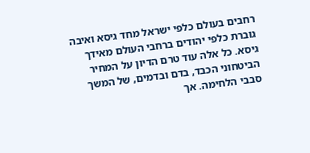רחבים בעולם כלפי ישראל מחד גיסא ואיבה גוברת כלפי יהודים ברחבי העולם מאידך גיסא. כל אלה עוד טרם הדיון על המחיר הביטחוני הכבד, בדם ובדמים, של המשך סבבי הלחימה. אך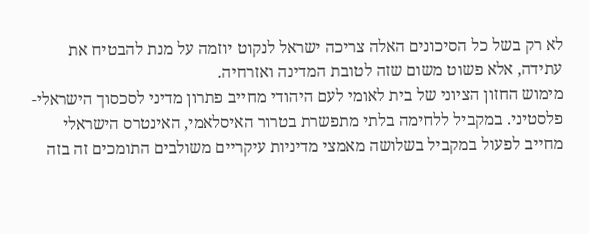לא רק בשל כל הסיכונים האלה צריכה ישראל לנקוט יוזמה על מנת להבטיח את עתידה, אלא פשוט משום שזה לטובת המדינה ואזרחיה.
מימוש החזון הציוני של בית לאומי לעם היהודי מחייב פתרון מדיני לסכסוך הישראלי-פלסטיני. במקביל ללחימה בלתי מתפשרת בטרור האיסלאמי, האינטרס הישראלי מחייב לפעול במקביל בשלושה מאמצי מדיניות עיקריים משולבים התומכים זה בזה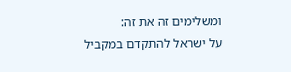ומשלימים זה את זה:
על ישראל להתקדם במקביל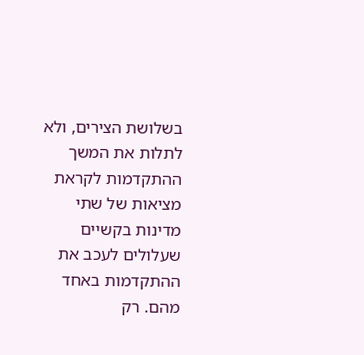בשלושת הצירים, ולא לתלות את המשך ההתקדמות לקראת מציאות של שתי מדינות בקשיים שעלולים לעכב את ההתקדמות באחד מהם. רק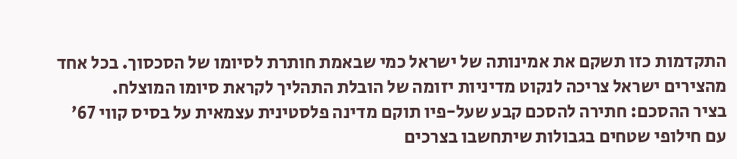התקדמות כזו תשקם את אמינותה של ישראל כמי שבאמת חותרת לסיומו של הסכסוך. בכל אחד מהצירים ישראל צריכה לנקוט מדיניות יזומה של הובלת התהליך לקראת סיומו המוצלח.
בציר ההסכם: חתירה להסכם קבע שעל-פיו תוקם מדינה פלסטינית עצמאית על בסיס קווי 67' עם חילופי שטחים בגבולות שיתחשבו בצרכים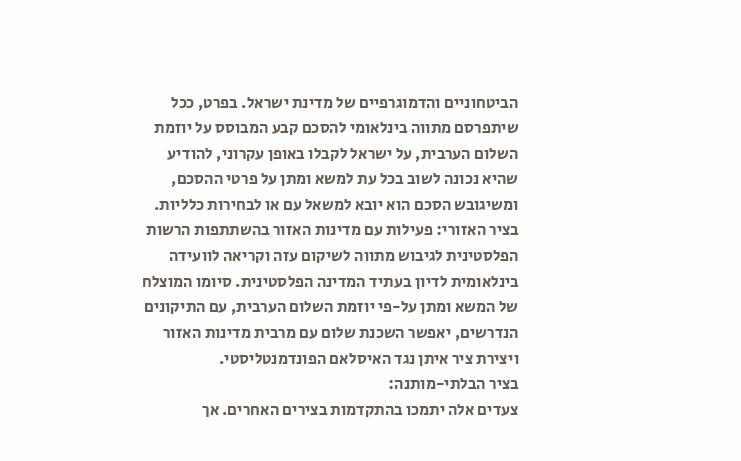הביטחוניים והדמוגרפיים של מדינת ישראל. בפרט, ככל שיתפרסם מתווה בינלאומי להסכם קבע המבוסס על יוזמת השלום הערבית, על ישראל לקבלו באופן עקרוני, להודיע שהיא נכונה לשוב בכל עת למשא ומתן על פרטי ההסכם, ומשיגובש הסכם הוא יובא למשאל עם או לבחירות כלליות.
בציר האזורי: פעילות עם מדינות האזור בהשתתפות הרשות הפלסטינית לגיבוש מתווה לשיקום עזה וקריאה לוועידה בינלאומית לדיון בעתיד המדינה הפלסטינית. סיומו המוצלח של המשא ומתן על-פי יוזמת השלום הערבית, עם התיקונים הנדרשים, יאפשר השכנת שלום עם מרבית מדינות האזור ויצירת ציר איתן נגד האיסלאם הפונדמנטליסטי.
בציר הבלתי-מותנה:
צעדים אלה יתמכו בהתקדמות בצירים האחרים. אך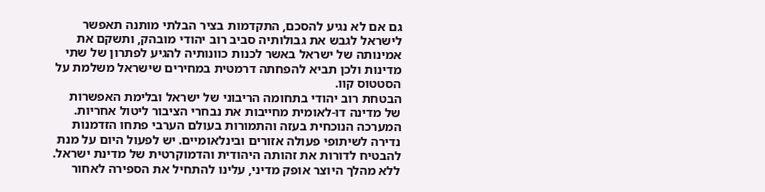גם אם לא נגיע להסכם, התקדמות בציר הבלתי מותנה תאפשר לישראל לגבש את גבולותיה סביב רוב יהודי מובהק, ותשקם את אמינותה של ישראל באשר לכנות כוונותיה להגיע לפתרון של שתי מדינות ולכן תביא להפחתה דרמטית במחירים שישראל משלמת על הסטטוס קוו.
הבטחת רוב יהודי בתחומה הריבוני של ישראל ובלימת האפשרות של מדינה דו-לאומית מחייבות את נבחרי הציבור ליטול אחריות. המערכה הנוכחית בעזה והתמורות בעולם הערבי פתחו הזדמנות נדירה לשיתופי פעולה אזורים ובינלאומיים. יש לפעול היום על מנת להבטיח לדורות את זהותה היהודית והדמוקרטית של מדינת ישראל. ללא מהלך היוצר אופק מדיני, עלינו להתחיל את הספירה לאחור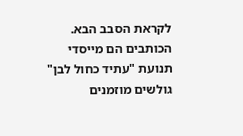לקראת הסבב הבא.
הכותבים הם מייסדי תנועת "עתיד כחול לבן"
גולשים מוזמנים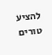להציע טורים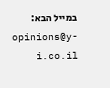במייל הבא: opinions@y-i.co.il